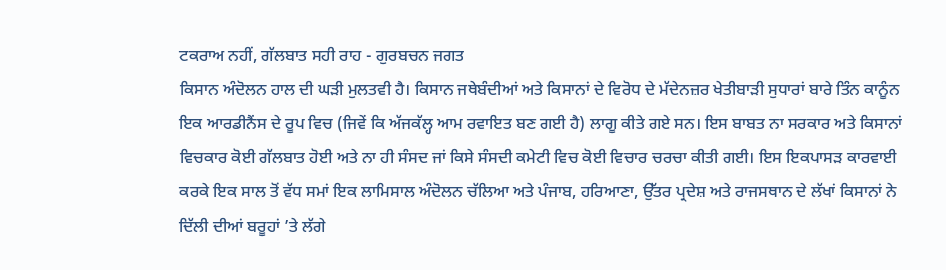ਟਕਰਾਅ ਨਹੀਂ, ਗੱਲਬਾਤ ਸਹੀ ਰਾਹ - ਗੁਰਬਚਨ ਜਗਤ
ਕਿਸਾਨ ਅੰਦੋਲਨ ਹਾਲ ਦੀ ਘੜੀ ਮੁਲਤਵੀ ਹੈ। ਕਿਸਾਨ ਜਥੇਬੰਦੀਆਂ ਅਤੇ ਕਿਸਾਨਾਂ ਦੇ ਵਿਰੋਧ ਦੇ ਮੱਦੇਨਜ਼ਰ ਖੇਤੀਬਾੜੀ ਸੁਧਾਰਾਂ ਬਾਰੇ ਤਿੰਨ ਕਾਨੂੰਨ ਇਕ ਆਰਡੀਨੈਂਸ ਦੇ ਰੂਪ ਵਿਚ (ਜਿਵੇਂ ਕਿ ਅੱਜਕੱਲ੍ਹ ਆਮ ਰਵਾਇਤ ਬਣ ਗਈ ਹੈ) ਲਾਗੂ ਕੀਤੇ ਗਏ ਸਨ। ਇਸ ਬਾਬਤ ਨਾ ਸਰਕਾਰ ਅਤੇ ਕਿਸਾਨਾਂ ਵਿਚਕਾਰ ਕੋਈ ਗੱਲਬਾਤ ਹੋਈ ਅਤੇ ਨਾ ਹੀ ਸੰਸਦ ਜਾਂ ਕਿਸੇ ਸੰਸਦੀ ਕਮੇਟੀ ਵਿਚ ਕੋਈ ਵਿਚਾਰ ਚਰਚਾ ਕੀਤੀ ਗਈ। ਇਸ ਇਕਪਾਸੜ ਕਾਰਵਾਈ ਕਰਕੇ ਇਕ ਸਾਲ ਤੋਂ ਵੱਧ ਸਮਾਂ ਇਕ ਲਾਮਿਸਾਲ ਅੰਦੋਲਨ ਚੱਲਿਆ ਅਤੇ ਪੰਜਾਬ, ਹਰਿਆਣਾ, ਉੱਤਰ ਪ੍ਰਦੇਸ਼ ਅਤੇ ਰਾਜਸਥਾਨ ਦੇ ਲੱਖਾਂ ਕਿਸਾਨਾਂ ਨੇ ਦਿੱਲੀ ਦੀਆਂ ਬਰੂਹਾਂ ’ਤੇ ਲੱਗੇ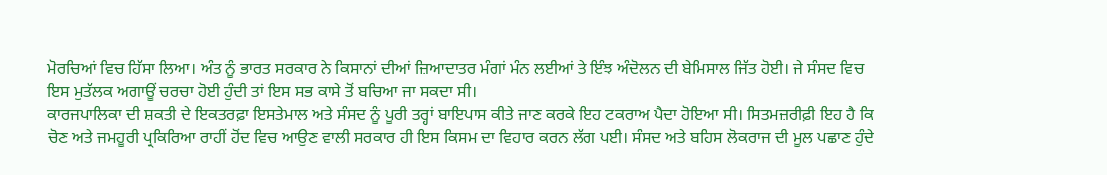ਮੋਰਚਿਆਂ ਵਿਚ ਹਿੱਸਾ ਲਿਆ। ਅੰਤ ਨੂੰ ਭਾਰਤ ਸਰਕਾਰ ਨੇ ਕਿਸਾਨਾਂ ਦੀਆਂ ਜ਼ਿਆਦਾਤਰ ਮੰਗਾਂ ਮੰਨ ਲਈਆਂ ਤੇ ਇੰਝ ਅੰਦੋਲਨ ਦੀ ਬੇਮਿਸਾਲ ਜਿੱਤ ਹੋਈ। ਜੇ ਸੰਸਦ ਵਿਚ ਇਸ ਮੁਤੱਲਕ ਅਗਾਊਂ ਚਰਚਾ ਹੋਈ ਹੁੰਦੀ ਤਾਂ ਇਸ ਸਭ ਕਾਸੇ ਤੋਂ ਬਚਿਆ ਜਾ ਸਕਦਾ ਸੀ।
ਕਾਰਜਪਾਲਿਕਾ ਦੀ ਸ਼ਕਤੀ ਦੇ ਇਕਤਰਫ਼ਾ ਇਸਤੇਮਾਲ ਅਤੇ ਸੰਸਦ ਨੂੰ ਪੂਰੀ ਤਰ੍ਹਾਂ ਬਾਇਪਾਸ ਕੀਤੇ ਜਾਣ ਕਰਕੇ ਇਹ ਟਕਰਾਅ ਪੈਦਾ ਹੋਇਆ ਸੀ। ਸਿਤਮਜ਼ਰੀਫ਼ੀ ਇਹ ਹੈ ਕਿ ਚੋਣ ਅਤੇ ਜਮਹੂਰੀ ਪ੍ਰਕਿਰਿਆ ਰਾਹੀਂ ਹੋਂਦ ਵਿਚ ਆਉਣ ਵਾਲੀ ਸਰਕਾਰ ਹੀ ਇਸ ਕਿਸਮ ਦਾ ਵਿਹਾਰ ਕਰਨ ਲੱਗ ਪਈ। ਸੰਸਦ ਅਤੇ ਬਹਿਸ ਲੋਕਰਾਜ ਦੀ ਮੂਲ ਪਛਾਣ ਹੁੰਦੇ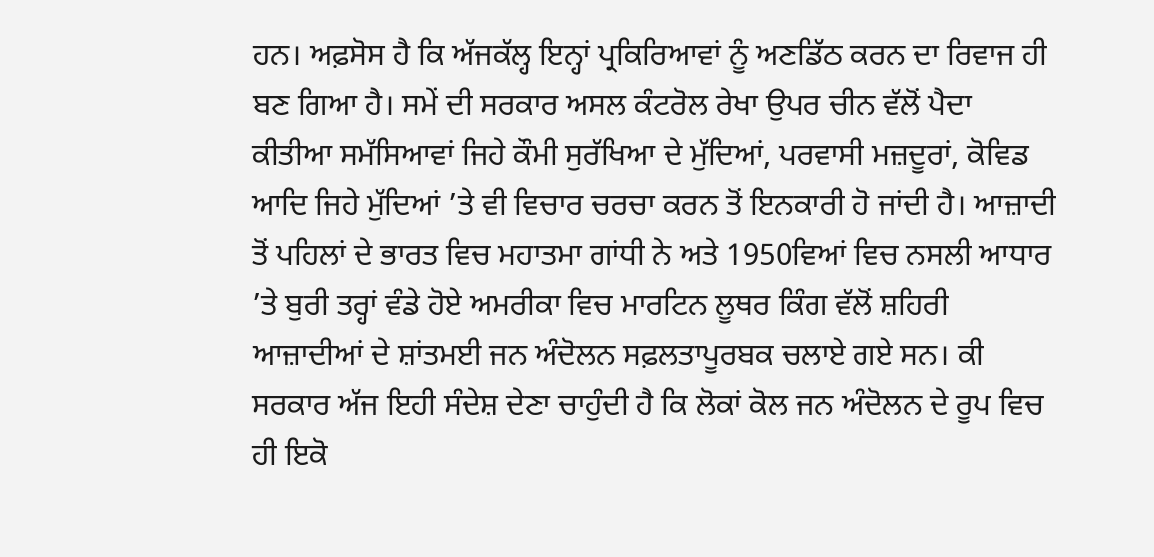ਹਨ। ਅਫ਼ਸੋਸ ਹੈ ਕਿ ਅੱਜਕੱਲ੍ਹ ਇਨ੍ਹਾਂ ਪ੍ਰਕਿਰਿਆਵਾਂ ਨੂੰ ਅਣਡਿੱਠ ਕਰਨ ਦਾ ਰਿਵਾਜ ਹੀ ਬਣ ਗਿਆ ਹੈ। ਸਮੇਂ ਦੀ ਸਰਕਾਰ ਅਸਲ ਕੰਟਰੋਲ ਰੇਖਾ ਉਪਰ ਚੀਨ ਵੱਲੋਂ ਪੈਦਾ ਕੀਤੀਆ ਸਮੱਸਿਆਵਾਂ ਜਿਹੇ ਕੌਮੀ ਸੁਰੱਖਿਆ ਦੇ ਮੁੱਦਿਆਂ, ਪਰਵਾਸੀ ਮਜ਼ਦੂਰਾਂ, ਕੋਵਿਡ ਆਦਿ ਜਿਹੇ ਮੁੱਦਿਆਂ ’ਤੇ ਵੀ ਵਿਚਾਰ ਚਰਚਾ ਕਰਨ ਤੋਂ ਇਨਕਾਰੀ ਹੋ ਜਾਂਦੀ ਹੈ। ਆਜ਼ਾਦੀ ਤੋਂ ਪਹਿਲਾਂ ਦੇ ਭਾਰਤ ਵਿਚ ਮਹਾਤਮਾ ਗਾਂਧੀ ਨੇ ਅਤੇ 1950ਵਿਆਂ ਵਿਚ ਨਸਲੀ ਆਧਾਰ ’ਤੇ ਬੁਰੀ ਤਰ੍ਹਾਂ ਵੰਡੇ ਹੋਏ ਅਮਰੀਕਾ ਵਿਚ ਮਾਰਟਿਨ ਲੂਥਰ ਕਿੰਗ ਵੱਲੋਂ ਸ਼ਹਿਰੀ ਆਜ਼ਾਦੀਆਂ ਦੇ ਸ਼ਾਂਤਮਈ ਜਨ ਅੰਦੋਲਨ ਸਫ਼ਲਤਾਪੂਰਬਕ ਚਲਾਏ ਗਏ ਸਨ। ਕੀ ਸਰਕਾਰ ਅੱਜ ਇਹੀ ਸੰਦੇਸ਼ ਦੇਣਾ ਚਾਹੁੰਦੀ ਹੈ ਕਿ ਲੋਕਾਂ ਕੋਲ ਜਨ ਅੰਦੋਲਨ ਦੇ ਰੂਪ ਵਿਚ ਹੀ ਇਕੋ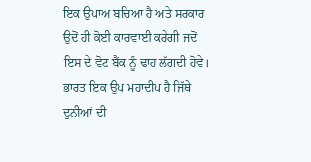ਇਕ ਉਪਾਅ ਬਚਿਆ ਹੈ ਅਤੇ ਸਰਕਾਰ ਉਦੋਂ ਹੀ ਕੋਈ ਕਾਰਵਾਈ ਕਰੇਗੀ ਜਦੋਂ ਇਸ ਦੇ ਵੋਟ ਬੈਂਕ ਨੂੰ ਢਾਹ ਲੱਗਦੀ ਹੋਵੇ।
ਭਾਰਤ ਇਕ ਉਪ ਮਹਾਦੀਪ ਹੈ ਜਿੱਥੇ ਦੁਨੀਆਂ ਦੀ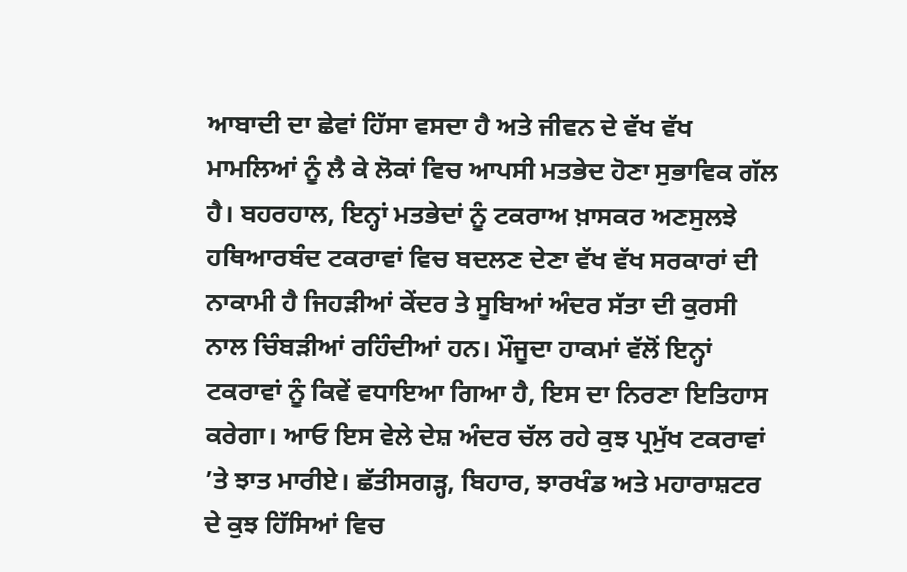ਆਬਾਦੀ ਦਾ ਛੇਵਾਂ ਹਿੱਸਾ ਵਸਦਾ ਹੈ ਅਤੇ ਜੀਵਨ ਦੇ ਵੱਖ ਵੱਖ ਮਾਮਲਿਆਂ ਨੂੰ ਲੈ ਕੇ ਲੋਕਾਂ ਵਿਚ ਆਪਸੀ ਮਤਭੇਦ ਹੋਣਾ ਸੁਭਾਵਿਕ ਗੱਲ ਹੈ। ਬਹਰਹਾਲ, ਇਨ੍ਹਾਂ ਮਤਭੇਦਾਂ ਨੂੰ ਟਕਰਾਅ ਖ਼ਾਸਕਰ ਅਣਸੁਲਝੇ ਹਥਿਆਰਬੰਦ ਟਕਰਾਵਾਂ ਵਿਚ ਬਦਲਣ ਦੇਣਾ ਵੱਖ ਵੱਖ ਸਰਕਾਰਾਂ ਦੀ ਨਾਕਾਮੀ ਹੈ ਜਿਹੜੀਆਂ ਕੇਂਦਰ ਤੇ ਸੂਬਿਆਂ ਅੰਦਰ ਸੱਤਾ ਦੀ ਕੁਰਸੀ ਨਾਲ ਚਿੰਬੜੀਆਂ ਰਹਿੰਦੀਆਂ ਹਨ। ਮੌਜੂਦਾ ਹਾਕਮਾਂ ਵੱਲੋਂ ਇਨ੍ਹਾਂ ਟਕਰਾਵਾਂ ਨੂੰ ਕਿਵੇਂ ਵਧਾਇਆ ਗਿਆ ਹੈ, ਇਸ ਦਾ ਨਿਰਣਾ ਇਤਿਹਾਸ ਕਰੇਗਾ। ਆਓ ਇਸ ਵੇਲੇ ਦੇਸ਼ ਅੰਦਰ ਚੱਲ ਰਹੇ ਕੁਝ ਪ੍ਰਮੁੱਖ ਟਕਰਾਵਾਂ ’ਤੇ ਝਾਤ ਮਾਰੀਏ। ਛੱਤੀਸਗੜ੍ਹ, ਬਿਹਾਰ, ਝਾਰਖੰਡ ਅਤੇ ਮਹਾਰਾਸ਼ਟਰ ਦੇ ਕੁਝ ਹਿੱਸਿਆਂ ਵਿਚ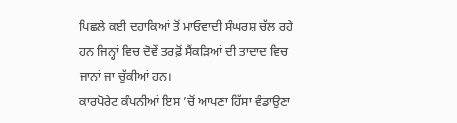ਪਿਛਲੇ ਕਈ ਦਹਾਕਿਆਂ ਤੋਂ ਮਾਓਵਾਦੀ ਸੰਘਰਸ਼ ਚੱਲ ਰਹੇ ਹਨ ਜਿਨ੍ਹਾਂ ਵਿਚ ਦੋਵੇਂ ਤਰਫ਼ੋਂ ਸੈਂਕੜਿਆਂ ਦੀ ਤਾਦਾਦ ਵਿਚ ਜਾਨਾਂ ਜਾ ਚੁੱਕੀਆਂ ਹਨ।
ਕਾਰਪੋਰੇਟ ਕੰਪਨੀਆਂ ਇਸ ’ਚੋਂ ਆਪਣਾ ਹਿੱਸਾ ਵੰਡਾਉਣਾ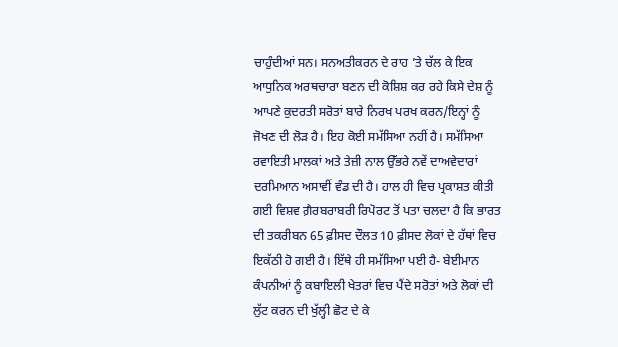ਚਾਹੁੰਦੀਆਂ ਸਨ। ਸਨਅਤੀਕਰਨ ਦੇ ਰਾਹ ’ਤੇ ਚੱਲ ਕੇ ਇਕ ਆਧੁਨਿਕ ਅਰਥਚਾਰਾ ਬਣਨ ਦੀ ਕੋਸ਼ਿਸ਼ ਕਰ ਰਹੇ ਕਿਸੇ ਦੇਸ਼ ਨੂੰ ਆਪਣੇ ਕੁਦਰਤੀ ਸਰੋਤਾਂ ਬਾਰੇ ਨਿਰਖ ਪਰਖ ਕਰਨ/ਇਨ੍ਹਾਂ ਨੂੰ ਜੋਖਣ ਦੀ ਲੋੜ ਹੈ। ਇਹ ਕੋਈ ਸਮੱਸਿਆ ਨਹੀਂ ਹੈ। ਸਮੱਸਿਆ ਰਵਾਇਤੀ ਮਾਲਕਾਂ ਅਤੇ ਤੇਜ਼ੀ ਨਾਲ ਉੱਭਰੇ ਨਵੇਂ ਦਾਅਵੇਦਾਰਾਂ ਦਰਮਿਆਨ ਅਸਾਵੀਂ ਵੰਡ ਦੀ ਹੈ। ਹਾਲ ਹੀ ਵਿਚ ਪ੍ਰਕਾਸ਼ਤ ਕੀਤੀ ਗਈ ਵਿਸ਼ਵ ਗ਼ੈਰਬਰਾਬਰੀ ਰਿਪੋਰਟ ਤੋਂ ਪਤਾ ਚਲਦਾ ਹੈ ਕਿ ਭਾਰਤ ਦੀ ਤਕਰੀਬਨ 65 ਫ਼ੀਸਦ ਦੌਲਤ 10 ਫ਼ੀਸਦ ਲੋਕਾਂ ਦੇ ਹੱਥਾਂ ਵਿਚ ਇਕੱਠੀ ਹੋ ਗਈ ਹੈ। ਇੱਥੇ ਹੀ ਸਮੱਸਿਆ ਪਈ ਹੈ- ਬੇਈਮਾਨ ਕੰਪਨੀਆਂ ਨੂੰ ਕਬਾਇਲੀ ਖੇਤਰਾਂ ਵਿਚ ਪੈਂਦੇ ਸਰੋਤਾਂ ਅਤੇ ਲੋਕਾਂ ਦੀ ਲੁੱਟ ਕਰਨ ਦੀ ਖੁੱਲ੍ਹੀ ਛੋਟ ਦੇ ਕੇ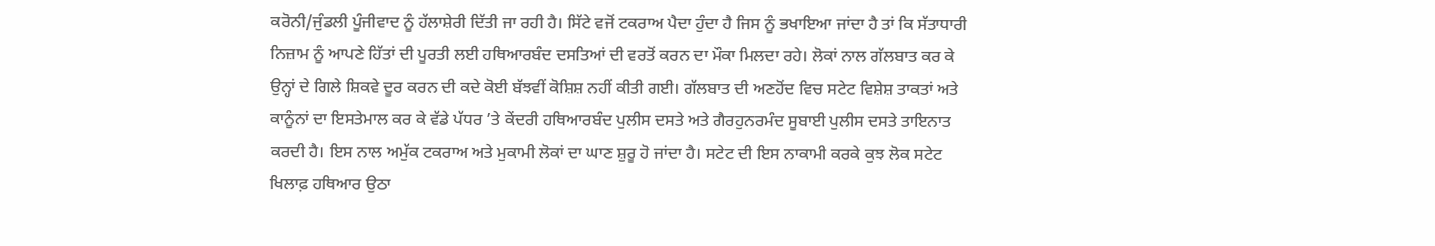ਕਰੋਨੀ/ਜੁੰਡਲੀ ਪੂੰਜੀਵਾਦ ਨੂੰ ਹੱਲਾਸ਼ੇਰੀ ਦਿੱਤੀ ਜਾ ਰਹੀ ਹੈ। ਸਿੱਟੇ ਵਜੋਂ ਟਕਰਾਅ ਪੈਦਾ ਹੁੰਦਾ ਹੈ ਜਿਸ ਨੂੰ ਭਖਾਇਆ ਜਾਂਦਾ ਹੈ ਤਾਂ ਕਿ ਸੱਤਾਧਾਰੀ ਨਿਜ਼ਾਮ ਨੂੰ ਆਪਣੇ ਹਿੱਤਾਂ ਦੀ ਪੂਰਤੀ ਲਈ ਹਥਿਆਰਬੰਦ ਦਸਤਿਆਂ ਦੀ ਵਰਤੋਂ ਕਰਨ ਦਾ ਮੌਕਾ ਮਿਲਦਾ ਰਹੇ। ਲੋਕਾਂ ਨਾਲ ਗੱਲਬਾਤ ਕਰ ਕੇ ਉਨ੍ਹਾਂ ਦੇ ਗਿਲੇ ਸ਼ਿਕਵੇ ਦੂਰ ਕਰਨ ਦੀ ਕਦੇ ਕੋਈ ਬੱਝਵੀਂ ਕੋਸ਼ਿਸ਼ ਨਹੀਂ ਕੀਤੀ ਗਈ। ਗੱਲਬਾਤ ਦੀ ਅਣਹੋਂਦ ਵਿਚ ਸਟੇਟ ਵਿਸ਼ੇਸ਼ ਤਾਕਤਾਂ ਅਤੇ ਕਾਨੂੰਨਾਂ ਦਾ ਇਸਤੇਮਾਲ ਕਰ ਕੇ ਵੱਡੇ ਪੱਧਰ ’ਤੇ ਕੇਂਦਰੀ ਹਥਿਆਰਬੰਦ ਪੁਲੀਸ ਦਸਤੇ ਅਤੇ ਗੈਰਹੁਨਰਮੰਦ ਸੂਬਾਈ ਪੁਲੀਸ ਦਸਤੇ ਤਾਇਨਾਤ ਕਰਦੀ ਹੈ। ਇਸ ਨਾਲ ਅਮੁੱਕ ਟਕਰਾਅ ਅਤੇ ਮੁਕਾਮੀ ਲੋਕਾਂ ਦਾ ਘਾਣ ਸ਼ੁਰੂ ਹੋ ਜਾਂਦਾ ਹੈ। ਸਟੇਟ ਦੀ ਇਸ ਨਾਕਾਮੀ ਕਰਕੇ ਕੁਝ ਲੋਕ ਸਟੇਟ ਖਿਲਾਫ਼ ਹਥਿਆਰ ਉਠਾ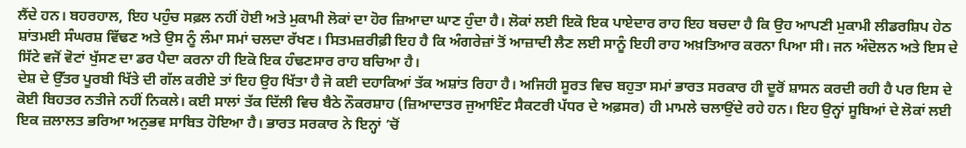ਲੈਂਦੇ ਹਨ। ਬਹਰਹਾਲ, ਇਹ ਪਹੁੰਚ ਸਫ਼ਲ ਨਹੀਂ ਹੋਈ ਅਤੇ ਮੁਕਾਮੀ ਲੋਕਾਂ ਦਾ ਹੋਰ ਜ਼ਿਆਦਾ ਘਾਣ ਹੁੰਦਾ ਹੈ। ਲੋਕਾਂ ਲਈ ਇਕੋ ਇਕ ਪਾਏਦਾਰ ਰਾਹ ਇਹ ਬਚਦਾ ਹੈ ਕਿ ਉਹ ਆਪਣੀ ਮੁਕਾਮੀ ਲੀਡਰਸ਼ਿਪ ਹੇਠ ਸ਼ਾਂਤਮਈ ਸੰਘਰਸ਼ ਵਿੱਢਣ ਅਤੇ ਉਸ ਨੂੰ ਲੰਮਾ ਸਮਾਂ ਚਲਦਾ ਰੱਖਣ। ਸਿਤਮਜ਼ਰੀਫ਼ੀ ਇਹ ਹੈ ਕਿ ਅੰਗਰੇਜ਼ਾਂ ਤੋਂ ਆਜ਼ਾਦੀ ਲੈਣ ਲਈ ਸਾਨੂੰ ਇਹੀ ਰਾਹ ਅਖ਼ਤਿਆਰ ਕਰਨਾ ਪਿਆ ਸੀ। ਜਨ ਅੰਦੋਲਨ ਅਤੇ ਇਸ ਦੇ ਸਿੱਟੇ ਵਜੋਂ ਵੋਟਾਂ ਖੁੱਸਣ ਦਾ ਡਰ ਪੈਦਾ ਕਰਨਾ ਹੀ ਇਕੋ ਇਕ ਹੰਢਣਸਾਰ ਰਾਹ ਬਚਿਆ ਹੈ।
ਦੇਸ਼ ਦੇ ਉੱਤਰ ਪੂਰਬੀ ਖਿੱਤੇ ਦੀ ਗੱਲ ਕਰੀਏ ਤਾਂ ਇਹ ਉਹ ਖਿੱਤਾ ਹੈ ਜੋ ਕਈ ਦਹਾਕਿਆਂ ਤੱਕ ਅਸ਼ਾਂਤ ਰਿਹਾ ਹੈ। ਅਜਿਹੀ ਸੂਰਤ ਵਿਚ ਬਹੁਤਾ ਸਮਾਂ ਭਾਰਤ ਸਰਕਾਰ ਹੀ ਦੂਰੋਂ ਸ਼ਾਸਨ ਕਰਦੀ ਰਹੀ ਹੈ ਪਰ ਇਸ ਦੇ ਕੋਈ ਬਿਹਤਰ ਨਤੀਜੇ ਨਹੀਂ ਨਿਕਲੇ। ਕਈ ਸਾਲਾਂ ਤੱਕ ਦਿੱਲੀ ਵਿਚ ਬੈਠੇ ਨੌਕਰਸ਼ਾਹ (ਜ਼ਿਆਦਾਤਰ ਜੁਆਇੰਟ ਸੈਕਟਰੀ ਪੱਧਰ ਦੇ ਅਫ਼ਸਰ) ਹੀ ਮਾਮਲੇ ਚਲਾਉਂਦੇ ਰਹੇ ਹਨ। ਇਹ ਉਨ੍ਹਾਂ ਸੂਬਿਆਂ ਦੇ ਲੋਕਾਂ ਲਈ ਇਕ ਜ਼ਲਾਲਤ ਭਰਿਆ ਅਨੁਭਵ ਸਾਬਿਤ ਹੋਇਆ ਹੈ। ਭਾਰਤ ਸਰਕਾਰ ਨੇ ਇਨ੍ਹਾਂ ’ਚੋਂ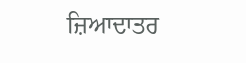ਜ਼ਿਆਦਾਤਰ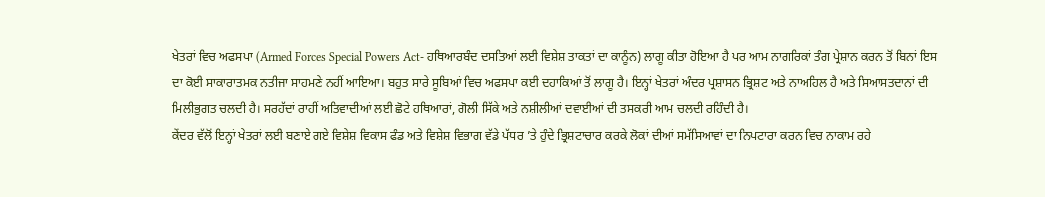ਖੇਤਰਾਂ ਵਿਚ ਅਫਸਪਾ (Armed Forces Special Powers Act- ਹਥਿਆਰਬੰਦ ਦਸਤਿਆਂ ਲਈ ਵਿਸ਼ੇਸ਼ ਤਾਕਤਾਂ ਦਾ ਕਾਨੂੰਨ) ਲਾਗੂ ਕੀਤਾ ਹੋਇਆ ਹੈ ਪਰ ਆਮ ਨਾਗਰਿਕਾਂ ਤੰਗ ਪ੍ਰੇਸ਼ਾਨ ਕਰਨ ਤੋਂ ਬਿਨਾਂ ਇਸ ਦਾ ਕੋਈ ਸਾਕਾਰਾਤਮਕ ਨਤੀਜਾ ਸਾਹਮਣੇ ਨਹੀਂ ਆਇਆ। ਬਹੁਤ ਸਾਰੇ ਸੂਬਿਆਂ ਵਿਚ ਅਫਸਪਾ ਕਈ ਦਹਾਕਿਆਂ ਤੋਂ ਲਾਗੂ ਹੈ। ਇਨ੍ਹਾਂ ਖੇਤਰਾਂ ਅੰਦਰ ਪ੍ਰਸ਼ਾਸਨ ਭ੍ਰਿਸ਼ਟ ਅਤੇ ਨਾਅਹਿਲ ਹੈ ਅਤੇ ਸਿਆਸਤਦਾਨਾਂ ਦੀ ਮਿਲੀਭੁਗਤ ਚਲਦੀ ਹੈ। ਸਰਹੱਦਾਂ ਰਾਹੀਂ ਅਤਿਵਾਦੀਆਂ ਲਈ ਛੋਟੇ ਹਥਿਆਰਾਂ, ਗੋਲੀ ਸਿੱਕੇ ਅਤੇ ਨਸ਼ੀਲੀਆਂ ਦਵਾਈਆਂ ਦੀ ਤਸਕਰੀ ਆਮ ਚਲਦੀ ਰਹਿੰਦੀ ਹੈ।
ਕੇਂਦਰ ਵੱਲੋਂ ਇਨ੍ਹਾਂ ਖੇਤਰਾਂ ਲਈ ਬਣਾਏ ਗਏ ਵਿਸ਼ੇਸ਼ ਵਿਕਾਸ ਫੰਡ ਅਤੇ ਵਿਸ਼ੇਸ਼ ਵਿਭਾਗ ਵੱਡੇ ਪੱਧਰ ’ਤੇ ਹੁੰਦੇ ਭ੍ਰਿਸ਼ਟਾਚਾਰ ਕਰਕੇ ਲੋਕਾਂ ਦੀਆਂ ਸਮੱਸਿਆਵਾਂ ਦਾ ਨਿਪਟਾਰਾ ਕਰਨ ਵਿਚ ਨਾਕਾਮ ਰਹੇ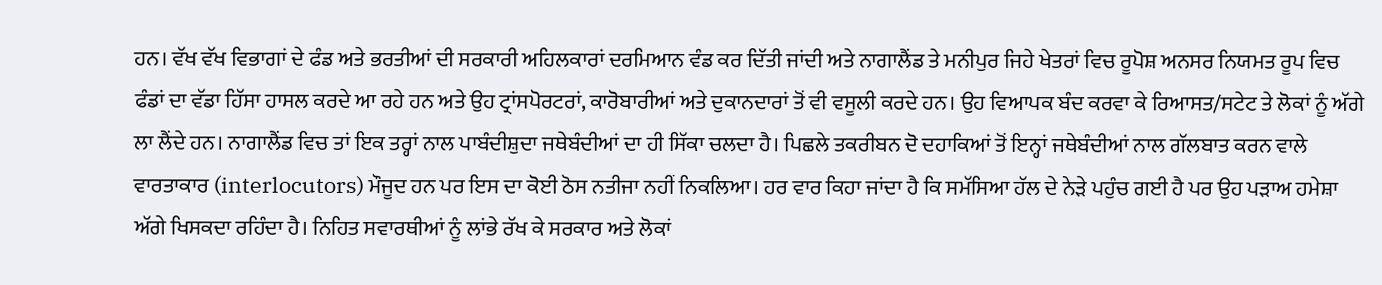ਹਨ। ਵੱਖ ਵੱਖ ਵਿਭਾਗਾਂ ਦੇ ਫੰਡ ਅਤੇ ਭਰਤੀਆਂ ਦੀ ਸਰਕਾਰੀ ਅਹਿਲਕਾਰਾਂ ਦਰਮਿਆਨ ਵੰਡ ਕਰ ਦਿੱਤੀ ਜਾਂਦੀ ਅਤੇ ਨਾਗਾਲੈਂਡ ਤੇ ਮਨੀਪੁਰ ਜਿਹੇ ਖੇਤਰਾਂ ਵਿਚ ਰੂਪੋਸ਼ ਅਨਸਰ ਨਿਯਮਤ ਰੂਪ ਵਿਚ ਫੰਡਾਂ ਦਾ ਵੱਡਾ ਹਿੱਸਾ ਹਾਸਲ ਕਰਦੇ ਆ ਰਹੇ ਹਨ ਅਤੇ ਉਹ ਟ੍ਰਾਂਸਪੋਰਟਰਾਂ, ਕਾਰੋਬਾਰੀਆਂ ਅਤੇ ਦੁਕਾਨਦਾਰਾਂ ਤੋਂ ਵੀ ਵਸੂਲੀ ਕਰਦੇ ਹਨ। ਉਹ ਵਿਆਪਕ ਬੰਦ ਕਰਵਾ ਕੇ ਰਿਆਸਤ/ਸਟੇਟ ਤੇ ਲੋਕਾਂ ਨੂੰ ਅੱਗੇ ਲਾ ਲੈਂਦੇ ਹਨ। ਨਾਗਾਲੈਂਡ ਵਿਚ ਤਾਂ ਇਕ ਤਰ੍ਹਾਂ ਨਾਲ ਪਾਬੰਦੀਸ਼ੁਦਾ ਜਥੇਬੰਦੀਆਂ ਦਾ ਹੀ ਸਿੱਕਾ ਚਲਦਾ ਹੈ। ਪਿਛਲੇ ਤਕਰੀਬਨ ਦੋ ਦਹਾਕਿਆਂ ਤੋਂ ਇਨ੍ਹਾਂ ਜਥੇਬੰਦੀਆਂ ਨਾਲ ਗੱਲਬਾਤ ਕਰਨ ਵਾਲੇ ਵਾਰਤਾਕਾਰ (interlocutors) ਮੌਜੂਦ ਹਨ ਪਰ ਇਸ ਦਾ ਕੋਈ ਠੋਸ ਨਤੀਜਾ ਨਹੀਂ ਨਿਕਲਿਆ। ਹਰ ਵਾਰ ਕਿਹਾ ਜਾਂਦਾ ਹੈ ਕਿ ਸਮੱਸਿਆ ਹੱਲ ਦੇ ਨੇੜੇ ਪਹੁੰਚ ਗਈ ਹੈ ਪਰ ਉਹ ਪੜਾਅ ਹਮੇਸ਼ਾ ਅੱਗੇ ਖਿਸਕਦਾ ਰਹਿੰਦਾ ਹੈ। ਨਿਹਿਤ ਸਵਾਰਥੀਆਂ ਨੂੰ ਲਾਂਭੇ ਰੱਖ ਕੇ ਸਰਕਾਰ ਅਤੇ ਲੋਕਾਂ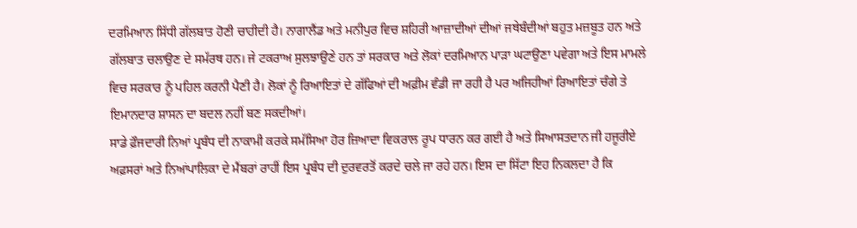ਦਰਮਿਆਨ ਸਿੱਧੀ ਗੱਲਬਾਤ ਹੋਣੀ ਚਾਹੀਦੀ ਹੈ। ਨਾਗਾਲੈਂਡ ਅਤੇ ਮਨੀਪੁਰ ਵਿਚ ਸ਼ਹਿਰੀ ਆਜ਼ਾਦੀਆਂ ਦੀਆਂ ਜਥੇਬੰਦੀਆਂ ਬਹੁਤ ਮਜ਼ਬੂਤ ਹਨ ਅਤੇ ਗੱਲਬਾਤ ਚਲਾਉਣ ਦੇ ਸਮੱਰਥ ਹਨ। ਜੇ ਟਕਰਾਅ ਸੁਲਝਾਉਣੇ ਹਨ ਤਾਂ ਸਰਕਾਰ ਅਤੇ ਲੋਕਾਂ ਦਰਮਿਆਨ ਪਾੜਾ ਘਟਾਉਣਾ ਪਵੇਗਾ ਅਤੇ ਇਸ ਮਾਮਲੇ ਵਿਚ ਸਰਕਾਰ ਨੂੰ ਪਹਿਲ ਕਰਨੀ ਪੈਣੀ ਹੈ। ਲੋਕਾਂ ਨੂੰ ਰਿਆਇਤਾਂ ਦੇ ਗੱਫਿਆਂ ਦੀ ਅਫ਼ੀਮ ਵੰਡੀ ਜਾ ਰਹੀ ਹੈ ਪਰ ਅਜਿਹੀਆਂ ਰਿਆਇਤਾਂ ਚੰਗੇ ਤੇ ਇਮਾਨਦਾਰ ਸ਼ਾਸਨ ਦਾ ਬਦਲ ਨਹੀਂ ਬਣ ਸਕਦੀਆਂ।
ਸਾਡੇ ਫ਼ੌਜਦਾਰੀ ਨਿਆਂ ਪ੍ਰਬੰਧ ਦੀ ਨਾਕਾਮੀ ਕਰਕੇ ਸਮੱਸਿਆ ਹੋਰ ਜ਼ਿਆਦਾ ਵਿਕਰਾਲ ਰੂਪ ਧਾਰਨ ਕਰ ਗਈ ਹੈ ਅਤੇ ਸਿਆਸਤਦਾਨ ਜੀ ਹਜੂਰੀਏ ਅਫ਼ਸਰਾਂ ਅਤੇ ਨਿਆਂਪਾਲਿਕਾ ਦੇ ਮੈਂਬਰਾਂ ਰਾਹੀਂ ਇਸ ਪ੍ਰਬੰਧ ਦੀ ਦੁਰਵਰਤੋਂ ਕਰਦੇ ਚਲੇ ਜਾ ਰਹੇ ਹਨ। ਇਸ ਦਾ ਸਿੱਟਾ ਇਹ ਨਿਕਲਦਾ ਹੈ ਕਿ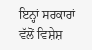ਇਨ੍ਹਾਂ ਸਰਕਾਰਾਂ ਵੱਲੋਂ ਵਿਸ਼ੇਸ਼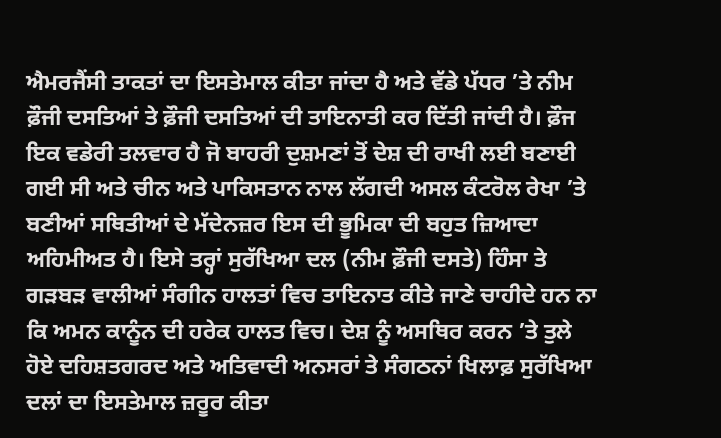ਐਮਰਜੈਂਸੀ ਤਾਕਤਾਂ ਦਾ ਇਸਤੇਮਾਲ ਕੀਤਾ ਜਾਂਦਾ ਹੈ ਅਤੇ ਵੱਡੇ ਪੱਧਰ ’ਤੇ ਨੀਮ ਫ਼ੌਜੀ ਦਸਤਿਆਂ ਤੇ ਫ਼ੌਜੀ ਦਸਤਿਆਂ ਦੀ ਤਾਇਨਾਤੀ ਕਰ ਦਿੱਤੀ ਜਾਂਦੀ ਹੈ। ਫ਼ੌਜ ਇਕ ਵਡੇਰੀ ਤਲਵਾਰ ਹੈ ਜੋ ਬਾਹਰੀ ਦੁਸ਼ਮਣਾਂ ਤੋਂ ਦੇਸ਼ ਦੀ ਰਾਖੀ ਲਈ ਬਣਾਈ ਗਈ ਸੀ ਅਤੇ ਚੀਨ ਅਤੇ ਪਾਕਿਸਤਾਨ ਨਾਲ ਲੱਗਦੀ ਅਸਲ ਕੰਟਰੋਲ ਰੇਖਾ ’ਤੇ ਬਣੀਆਂ ਸਥਿਤੀਆਂ ਦੇ ਮੱਦੇਨਜ਼ਰ ਇਸ ਦੀ ਭੂਮਿਕਾ ਦੀ ਬਹੁਤ ਜ਼ਿਆਦਾ ਅਹਿਮੀਅਤ ਹੈ। ਇਸੇ ਤਰ੍ਹਾਂ ਸੁਰੱਖਿਆ ਦਲ (ਨੀਮ ਫ਼ੌਜੀ ਦਸਤੇ) ਹਿੰਸਾ ਤੇ ਗੜਬੜ ਵਾਲੀਆਂ ਸੰਗੀਨ ਹਾਲਤਾਂ ਵਿਚ ਤਾਇਨਾਤ ਕੀਤੇ ਜਾਣੇ ਚਾਹੀਦੇ ਹਨ ਨਾ ਕਿ ਅਮਨ ਕਾਨੂੰਨ ਦੀ ਹਰੇਕ ਹਾਲਤ ਵਿਚ। ਦੇਸ਼ ਨੂੰ ਅਸਥਿਰ ਕਰਨ ’ਤੇ ਤੁਲੇ ਹੋਏ ਦਹਿਸ਼ਤਗਰਦ ਅਤੇ ਅਤਿਵਾਦੀ ਅਨਸਰਾਂ ਤੇ ਸੰਗਠਨਾਂ ਖਿਲਾਫ਼ ਸੁਰੱਖਿਆ ਦਲਾਂ ਦਾ ਇਸਤੇਮਾਲ ਜ਼ਰੂਰ ਕੀਤਾ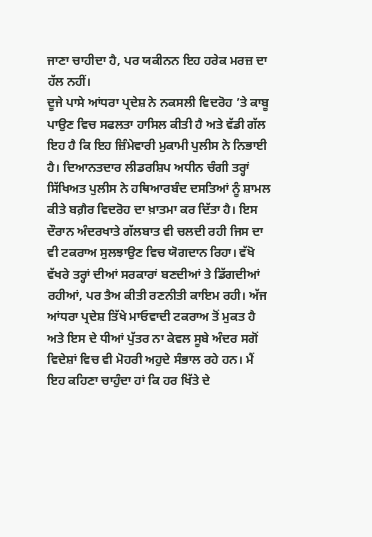ਜਾਣਾ ਚਾਹੀਦਾ ਹੈ, ਪਰ ਯਕੀਨਨ ਇਹ ਹਰੇਕ ਮਰਜ਼ ਦਾ ਹੱਲ ਨਹੀਂ।
ਦੂਜੇ ਪਾਸੇ ਆਂਧਰਾ ਪ੍ਰਦੇਸ਼ ਨੇ ਨਕਸਲੀ ਵਿਦਰੋਹ ’ਤੇ ਕਾਬੂ ਪਾਉਣ ਵਿਚ ਸਫਲਤਾ ਹਾਸਿਲ ਕੀਤੀ ਹੈ ਅਤੇ ਵੱਡੀ ਗੱਲ ਇਹ ਹੈ ਕਿ ਇਹ ਜ਼ਿੰਮੇਵਾਰੀ ਮੁਕਾਮੀ ਪੁਲੀਸ ਨੇ ਨਿਭਾਈ ਹੈ। ਦਿਆਨਤਦਾਰ ਲੀਡਰਸ਼ਿਪ ਅਧੀਨ ਚੰਗੀ ਤਰ੍ਹਾਂ ਸਿੱਖਿਅਤ ਪੁਲੀਸ ਨੇ ਹਥਿਆਰਬੰਦ ਦਸਤਿਆਂ ਨੂੰ ਸ਼ਾਮਲ ਕੀਤੇ ਬਗ਼ੈਰ ਵਿਦਰੋਹ ਦਾ ਖ਼ਾਤਮਾ ਕਰ ਦਿੱਤਾ ਹੈ। ਇਸ ਦੌਰਾਨ ਅੰਦਰਖਾਤੇ ਗੱਲਬਾਤ ਵੀ ਚਲਦੀ ਰਹੀ ਜਿਸ ਦਾ ਵੀ ਟਕਰਾਅ ਸੁਲਝਾਉਣ ਵਿਚ ਯੋਗਦਾਨ ਰਿਹਾ। ਵੱਖੋ ਵੱਖਰੇ ਤਰ੍ਹਾਂ ਦੀਆਂ ਸਰਕਾਰਾਂ ਬਣਦੀਆਂ ਤੇ ਡਿੱਗਦੀਆਂ ਰਹੀਆਂ, ਪਰ ਤੈਅ ਕੀਤੀ ਰਣਨੀਤੀ ਕਾਇਮ ਰਹੀ। ਅੱਜ ਆਂਧਰਾ ਪ੍ਰਦੇਸ਼ ਤਿੱਖੇ ਮਾਓਵਾਦੀ ਟਕਰਾਅ ਤੋਂ ਮੁਕਤ ਹੈ ਅਤੇ ਇਸ ਦੇ ਧੀਆਂ ਪੁੱਤਰ ਨਾ ਕੇਵਲ ਸੂਬੇ ਅੰਦਰ ਸਗੋਂ ਵਿਦੇਸ਼ਾਂ ਵਿਚ ਵੀ ਮੋਹਰੀ ਅਹੁਦੇ ਸੰਭਾਲ ਰਹੇ ਹਨ। ਮੈਂ ਇਹ ਕਹਿਣਾ ਚਾਹੁੰਦਾ ਹਾਂ ਕਿ ਹਰ ਖਿੱਤੇ ਦੇ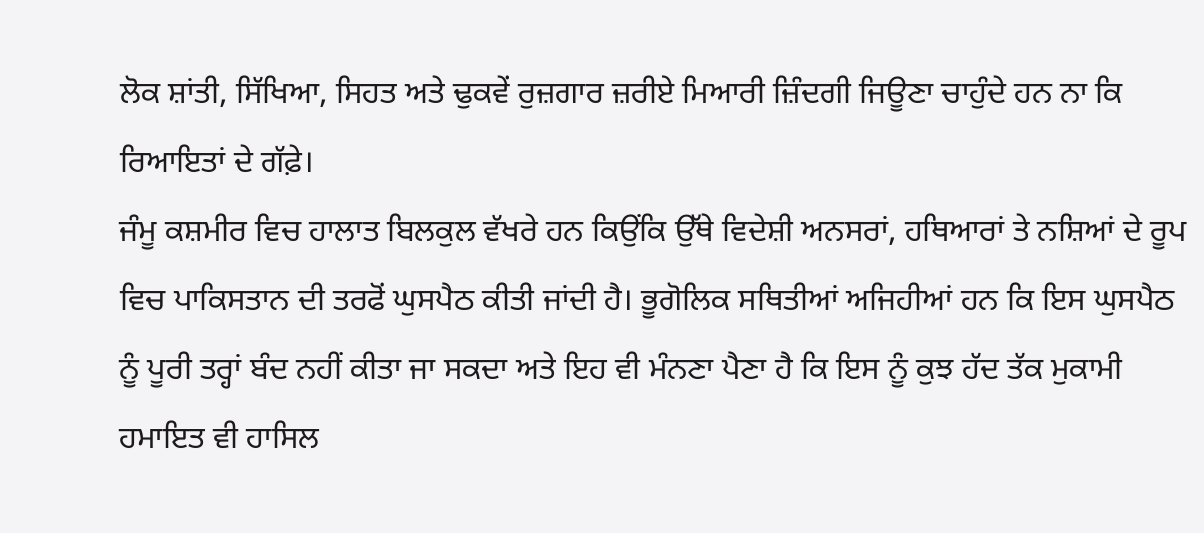ਲੋਕ ਸ਼ਾਂਤੀ, ਸਿੱਖਿਆ, ਸਿਹਤ ਅਤੇ ਢੁਕਵੇਂ ਰੁਜ਼ਗਾਰ ਜ਼ਰੀਏ ਮਿਆਰੀ ਜ਼ਿੰਦਗੀ ਜਿਊਣਾ ਚਾਹੁੰਦੇ ਹਨ ਨਾ ਕਿ ਰਿਆਇਤਾਂ ਦੇ ਗੱਫ਼ੇ।
ਜੰਮੂ ਕਸ਼ਮੀਰ ਵਿਚ ਹਾਲਾਤ ਬਿਲਕੁਲ ਵੱਖਰੇ ਹਨ ਕਿਉਂਕਿ ਉੱਥੇ ਵਿਦੇਸ਼ੀ ਅਨਸਰਾਂ, ਹਥਿਆਰਾਂ ਤੇ ਨਸ਼ਿਆਂ ਦੇ ਰੂਪ ਵਿਚ ਪਾਕਿਸਤਾਨ ਦੀ ਤਰਫੋਂ ਘੁਸਪੈਠ ਕੀਤੀ ਜਾਂਦੀ ਹੈ। ਭੂਗੋਲਿਕ ਸਥਿਤੀਆਂ ਅਜਿਹੀਆਂ ਹਨ ਕਿ ਇਸ ਘੁਸਪੈਠ ਨੂੰ ਪੂਰੀ ਤਰ੍ਹਾਂ ਬੰਦ ਨਹੀਂ ਕੀਤਾ ਜਾ ਸਕਦਾ ਅਤੇ ਇਹ ਵੀ ਮੰਨਣਾ ਪੈਣਾ ਹੈ ਕਿ ਇਸ ਨੂੰ ਕੁਝ ਹੱਦ ਤੱਕ ਮੁਕਾਮੀ ਹਮਾਇਤ ਵੀ ਹਾਸਿਲ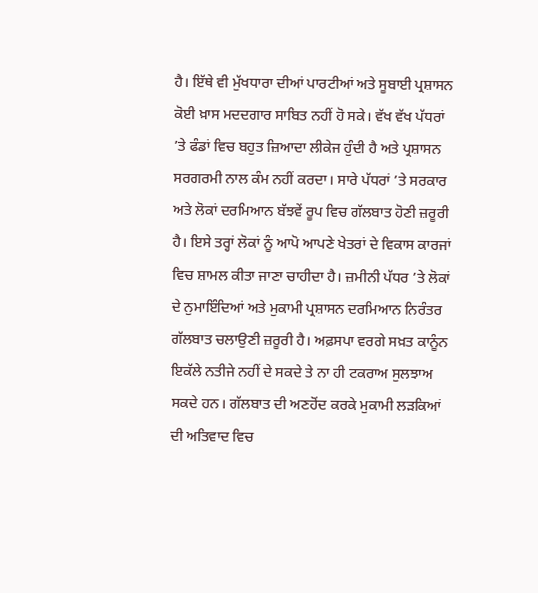ਹੈ। ਇੱਥੇ ਵੀ ਮੁੱਖਧਾਰਾ ਦੀਆਂ ਪਾਰਟੀਆਂ ਅਤੇ ਸੂਬਾਈ ਪ੍ਰਸ਼ਾਸਨ ਕੋਈ ਖ਼ਾਸ ਮਦਦਗਾਰ ਸਾਬਿਤ ਨਹੀਂ ਹੋ ਸਕੇ। ਵੱਖ ਵੱਖ ਪੱਧਰਾਂ ’ਤੇ ਫੰਡਾਂ ਵਿਚ ਬਹੁਤ ਜ਼ਿਆਦਾ ਲੀਕੇਜ ਹੁੰਦੀ ਹੈ ਅਤੇ ਪ੍ਰਸ਼ਾਸਨ ਸਰਗਰਮੀ ਨਾਲ ਕੰਮ ਨਹੀਂ ਕਰਦਾ। ਸਾਰੇ ਪੱਧਰਾਂ ’ਤੇ ਸਰਕਾਰ ਅਤੇ ਲੋਕਾਂ ਦਰਮਿਆਨ ਬੱਝਵੇਂ ਰੂਪ ਵਿਚ ਗੱਲਬਾਤ ਹੋਣੀ ਜ਼ਰੂਰੀ ਹੈ। ਇਸੇ ਤਰ੍ਹਾਂ ਲੋਕਾਂ ਨੂੰ ਆਪੋ ਆਪਣੇ ਖੇਤਰਾਂ ਦੇ ਵਿਕਾਸ ਕਾਰਜਾਂ ਵਿਚ ਸ਼ਾਮਲ ਕੀਤਾ ਜਾਣਾ ਚਾਹੀਦਾ ਹੈ। ਜ਼ਮੀਨੀ ਪੱਧਰ ’ਤੇ ਲੋਕਾਂ ਦੇ ਨੁਮਾਇੰਦਿਆਂ ਅਤੇ ਮੁਕਾਮੀ ਪ੍ਰਸ਼ਾਸਨ ਦਰਮਿਆਨ ਨਿਰੰਤਰ ਗੱਲਬਾਤ ਚਲਾਉਣੀ ਜ਼ਰੂਰੀ ਹੈ। ਅਫ਼ਸਪਾ ਵਰਗੇ ਸਖ਼ਤ ਕਾਨੂੰਨ ਇਕੱਲੇ ਨਤੀਜੇ ਨਹੀਂ ਦੇ ਸਕਦੇ ਤੇ ਨਾ ਹੀ ਟਕਰਾਅ ਸੁਲਝਾਅ ਸਕਦੇ ਹਨ। ਗੱਲਬਾਤ ਦੀ ਅਣਹੋਂਦ ਕਰਕੇ ਮੁਕਾਮੀ ਲੜਕਿਆਂ ਦੀ ਅਤਿਵਾਦ ਵਿਚ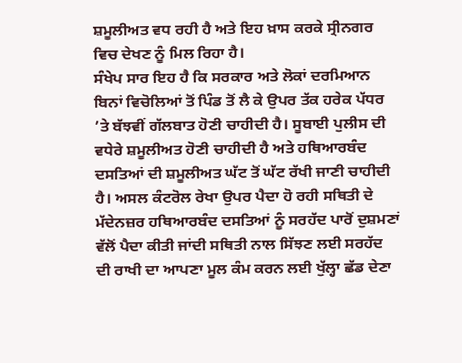ਸ਼ਮੂਲੀਅਤ ਵਧ ਰਹੀ ਹੈ ਅਤੇ ਇਹ ਖ਼ਾਸ ਕਰਕੇ ਸ੍ਰੀਨਗਰ ਵਿਚ ਦੇਖਣ ਨੂੰ ਮਿਲ ਰਿਹਾ ਹੈ।
ਸੰਖੇਪ ਸਾਰ ਇਹ ਹੈ ਕਿ ਸਰਕਾਰ ਅਤੇ ਲੋਕਾਂ ਦਰਮਿਆਨ ਬਿਨਾਂ ਵਿਚੋਲਿਆਂ ਤੋਂ ਪਿੰਡ ਤੋਂ ਲੈ ਕੇ ਉਪਰ ਤੱਕ ਹਰੇਕ ਪੱਧਰ ’ਤੇ ਬੱਝਵੀਂ ਗੱਲਬਾਤ ਹੋਣੀ ਚਾਹੀਦੀ ਹੈ। ਸੂਬਾਈ ਪੁਲੀਸ ਦੀ ਵਧੇਰੇ ਸ਼ਮੂਲੀਅਤ ਹੋਣੀ ਚਾਹੀਦੀ ਹੈ ਅਤੇ ਹਥਿਆਰਬੰਦ ਦਸਤਿਆਂ ਦੀ ਸ਼ਮੂਲੀਅਤ ਘੱਟ ਤੋਂ ਘੱਟ ਰੱਖੀ ਜਾਣੀ ਚਾਹੀਦੀ ਹੈ। ਅਸਲ ਕੰਟਰੋਲ ਰੇਖਾ ਉਪਰ ਪੈਦਾ ਹੋ ਰਹੀ ਸਥਿਤੀ ਦੇ ਮੱਦੇਨਜ਼ਰ ਹਥਿਆਰਬੰਦ ਦਸਤਿਆਂ ਨੂੰ ਸਰਹੱਦ ਪਾਰੋਂ ਦੁਸ਼ਮਣਾਂ ਵੱਲੋਂ ਪੈਦਾ ਕੀਤੀ ਜਾਂਦੀ ਸਥਿਤੀ ਨਾਲ ਸਿੱਝਣ ਲਈ ਸਰਹੱਦ ਦੀ ਰਾਖੀ ਦਾ ਆਪਣਾ ਮੂਲ ਕੰਮ ਕਰਨ ਲਈ ਖੁੱਲ੍ਹਾ ਛੱਡ ਦੇਣਾ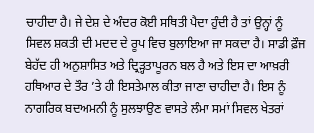ਚਾਹੀਦਾ ਹੈ। ਜੇ ਦੇਸ਼ ਦੇ ਅੰਦਰ ਕੋਈ ਸਥਿਤੀ ਪੈਦਾ ਹੁੰਦੀ ਹੈ ਤਾਂ ਉਨ੍ਹਾਂ ਨੂੰ ਸਿਵਲ ਸ਼ਕਤੀ ਦੀ ਮਦਦ ਦੇ ਰੂਪ ਵਿਚ ਬੁਲਾਇਆ ਜਾ ਸਕਦਾ ਹੈ। ਸਾਡੀ ਫ਼ੌਜ ਬੇਹੱਦ ਹੀ ਅਨੁਸ਼ਾਸਿਤ ਅਤੇ ਦ੍ਰਿੜ੍ਹਤਾਪੂਰਨ ਬਲ ਹੈ ਅਤੇ ਇਸ ਦਾ ਆਖ਼ਰੀ ਹਥਿਆਰ ਦੇ ਤੌਰ ’ਤੇ ਹੀ ਇਸਤੇਮਾਲ ਕੀਤਾ ਜਾਣਾ ਚਾਹੀਦਾ ਹੈ। ਇਸ ਨੂੰ ਨਾਗਰਿਕ ਬਦਅਮਨੀ ਨੂੰ ਸੁਲਝਾਉਣ ਵਾਸਤੇ ਲੰਮਾ ਸਮਾਂ ਸਿਵਲ ਖੇਤਰਾਂ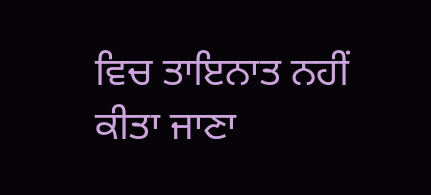ਵਿਚ ਤਾਇਨਾਤ ਨਹੀਂ ਕੀਤਾ ਜਾਣਾ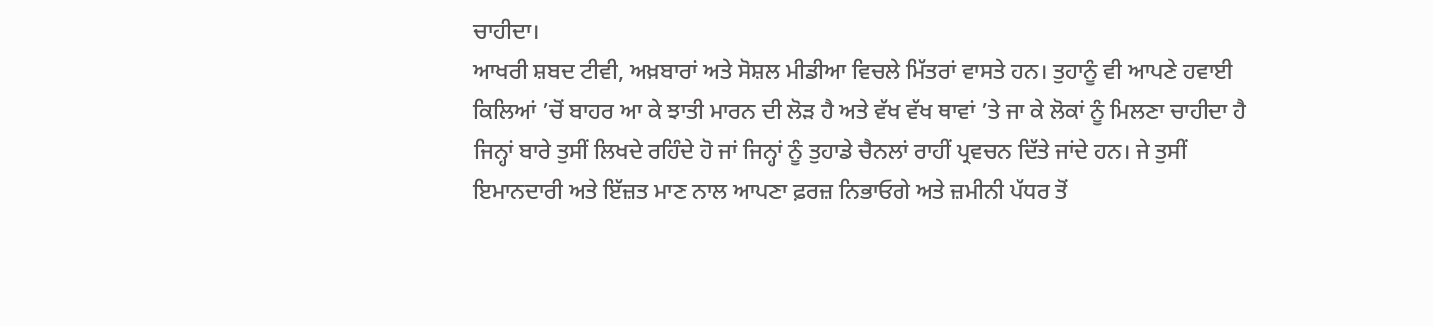ਚਾਹੀਦਾ।
ਆਖਰੀ ਸ਼ਬਦ ਟੀਵੀ, ਅਖ਼ਬਾਰਾਂ ਅਤੇ ਸੋਸ਼ਲ ਮੀਡੀਆ ਵਿਚਲੇ ਮਿੱਤਰਾਂ ਵਾਸਤੇ ਹਨ। ਤੁਹਾਨੂੰ ਵੀ ਆਪਣੇ ਹਵਾਈ ਕਿਲਿਆਂ ’ਚੋਂ ਬਾਹਰ ਆ ਕੇ ਝਾਤੀ ਮਾਰਨ ਦੀ ਲੋੜ ਹੈ ਅਤੇ ਵੱਖ ਵੱਖ ਥਾਵਾਂ ’ਤੇ ਜਾ ਕੇ ਲੋਕਾਂ ਨੂੰ ਮਿਲਣਾ ਚਾਹੀਦਾ ਹੈ ਜਿਨ੍ਹਾਂ ਬਾਰੇ ਤੁਸੀਂ ਲਿਖਦੇ ਰਹਿੰਦੇ ਹੋ ਜਾਂ ਜਿਨ੍ਹਾਂ ਨੂੰ ਤੁਹਾਡੇ ਚੈਨਲਾਂ ਰਾਹੀਂ ਪ੍ਰਵਚਨ ਦਿੱਤੇ ਜਾਂਦੇ ਹਨ। ਜੇ ਤੁਸੀਂ ਇਮਾਨਦਾਰੀ ਅਤੇ ਇੱਜ਼ਤ ਮਾਣ ਨਾਲ ਆਪਣਾ ਫ਼ਰਜ਼ ਨਿਭਾਓਗੇ ਅਤੇ ਜ਼ਮੀਨੀ ਪੱਧਰ ਤੋਂ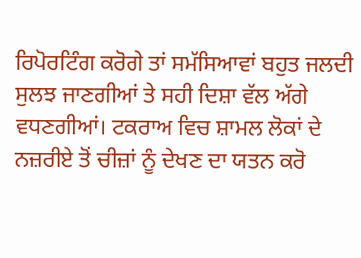ਰਿਪੋਰਟਿੰਗ ਕਰੋਗੇ ਤਾਂ ਸਮੱਸਿਆਵਾਂ ਬਹੁਤ ਜਲਦੀ ਸੁਲਝ ਜਾਣਗੀਆਂ ਤੇ ਸਹੀ ਦਿਸ਼ਾ ਵੱਲ ਅੱਗੇ ਵਧਣਗੀਆਂ। ਟਕਰਾਅ ਵਿਚ ਸ਼ਾਮਲ ਲੋਕਾਂ ਦੇ ਨਜ਼ਰੀਏ ਤੋਂ ਚੀਜ਼ਾਂ ਨੂੰ ਦੇਖਣ ਦਾ ਯਤਨ ਕਰੋ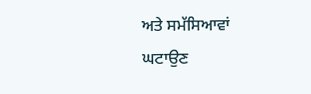ਅਤੇ ਸਮੱਸਿਆਵਾਂ ਘਟਾਉਣ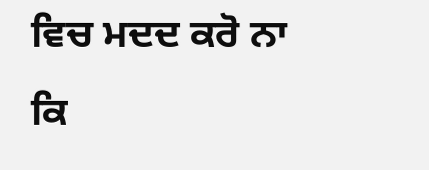ਵਿਚ ਮਦਦ ਕਰੋ ਨਾ ਕਿ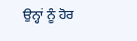ਉਨ੍ਹਾਂ ਨੂੰ ਹੋਰ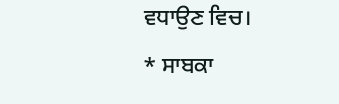ਵਧਾਉਣ ਵਿਚ।
* ਸਾਬਕਾ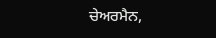ਚੇਅਰਮੈਨ,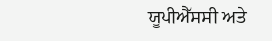ਯੂਪੀਐੱਸਸੀ ਅਤੇ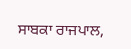ਸਾਬਕਾ ਰਾਜਪਾਲ,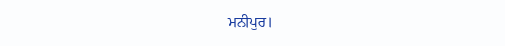ਮਨੀਪੁਰ।